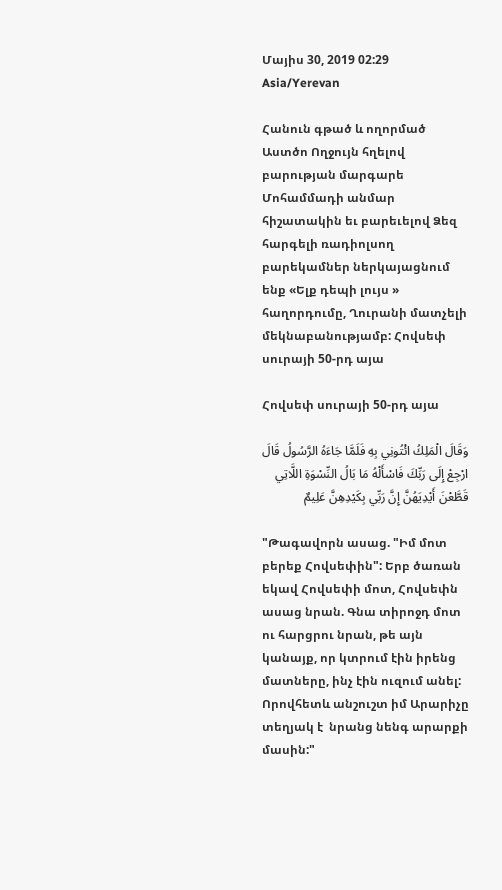Մայիս 30, 2019 02:29 Asia/Yerevan

Հանուն գթած և ողորմած Աստծո Ողջույն հղելով բարության մարգարե Մոհամմադի անմար հիշատակին եւ բարեւելով Ձեզ հարգելի ռադիոլսող բարեկամներ ներկայացնում ենք «Ելք դեպի լույս » հաղորդումը, Ղուրանի մատչելի մեկնաբանությամբ: Հովսեփ սուրայի 50-րդ այա

Հովսեփ սուրայի 50-րդ այա

وَقَالَ الْمَلِكُ ائْتُونِي بِهِ فَلَمَّا جَاءَهُ الرَّسُولُ قَالَ ارْجِعْ إِلَى رَبِّكَ فَاسْأَلْهُ مَا بَالُ النِّسْوَةِ اللَّاتِي قَطَّعْنَ أَيْدِيَهُنَّ إِنَّ رَبِّي بِكَيْدِهِنَّ عَلِيمٌ

"Թագավորն ասաց. "Իմ մոտ բերեք Հովսեփին": Երբ ծառան եկավ Հովսեփի մոտ, Հովսեփն ասաց նրան. Գնա տիրոջդ մոտ ու հարցրու նրան, թե այն կանայք, որ կտրում էին իրենց մատները, ինչ էին ուզում անել: Որովհետև անշուշտ իմ Արարիչը տեղյակ է  նրանց նենգ արարքի մասին:"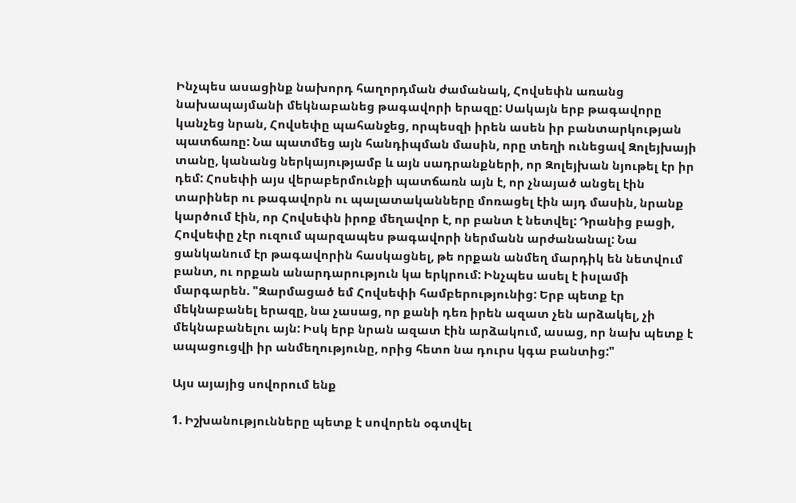Ինչպես ասացինք նախորդ հաղորդման ժամանակ, Հովսեփն առանց նախապայմանի մեկնաբանեց թագավորի երազը: Սակայն երբ թագավորը կանչեց նրան, Հովսեփը պահանջեց, որպեսզի իրեն ասեն իր բանտարկության պատճառը: Նա պատմեց այն հանդիպման մասին, որը տեղի ունեցավ Զոլեյխայի տանը, կանանց ներկայությամբ և այն սադրանքների, որ Զոլեյխան նյութել էր իր դեմ: Հոսեփի այս վերաբերմունքի պատճառն այն է, որ չնայած անցել էին տարիներ ու թագավորն ու պալատականները մոռացել էին այդ մասին, նրանք կարծում էին, որ Հովսեփն իրոք մեղավոր է, որ բանտ է նետվել: Դրանից բացի, Հովսեփը չէր ուզում պարզապես թագավորի ներմանն արժանանալ: Նա ցանկանում էր թագավորին հասկացնել, թե որքան անմեղ մարդիկ են նետվում բանտ, ու որքան անարդարություն կա երկրում: Ինչպես ասել է իսլամի մարգարեն. "Զարմացած եմ Հովսեփի համբերությունից: Երբ պետք էր մեկնաբանել երազը, նա չասաց, որ քանի դեռ իրեն ազատ չեն արձակել, չի մեկնաբանելու այն: Իսկ երբ նրան ազատ էին արձակում, ասաց, որ նախ պետք է ապացուցվի իր անմեղությունը, որից հետո նա դուրս կգա բանտից:"

Այս այայից սովորում ենք

1. Իշխանությունները պետք է սովորեն օգտվել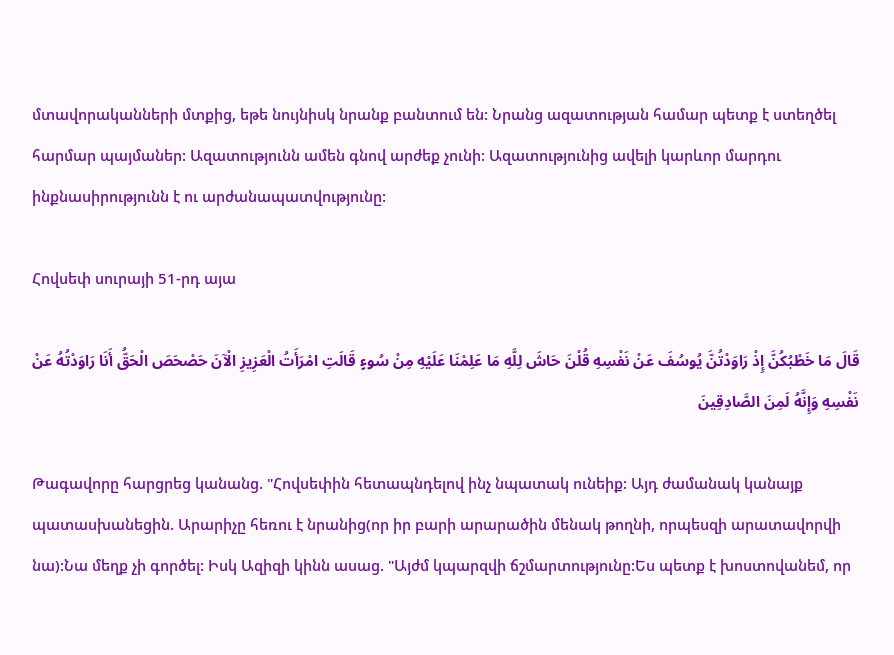մտավորականների մտքից, եթե նույնիսկ նրանք բանտում են: Նրանց ազատության համար պետք է ստեղծել հարմար պայմաներ: Ազատությունն ամեն գնով արժեք չունի: Ազատությունից ավելի կարևոր մարդու ինքնասիրությունն է ու արժանապատվությունը:

Հովսեփ սուրայի 51-րդ այա

قَالَ مَا خَطْبُكُنَّ إِذْ رَاوَدْتُنَّ يُوسُفَ عَنْ نَفْسِهِ قُلْنَ حَاشَ لِلَّهِ مَا عَلِمْنَا عَلَيْهِ مِنْ سُوءٍ قَالَتِ امْرَأَتُ الْعَزِيزِ الْآنَ حَصْحَصَ الْحَقُّ أَنَا رَاوَدْتُهُ عَنْ نَفْسِهِ وَإِنَّهُ لَمِنَ الصَّادِقِينَ

Թագավորը հարցրեց կանանց. "Հովսեփին հետապնդելով ինչ նպատակ ունեիք: Այդ ժամանակ կանայք պատասխանեցին. Արարիչը հեռու է նրանից(որ իր բարի արարածին մենակ թողնի, որպեսզի արատավորվի նա):Նա մեղք չի գործել: Իսկ Ազիզի կինն ասաց. "Այժմ կպարզվի ճշմարտությունը:Ես պետք է խոստովանեմ, որ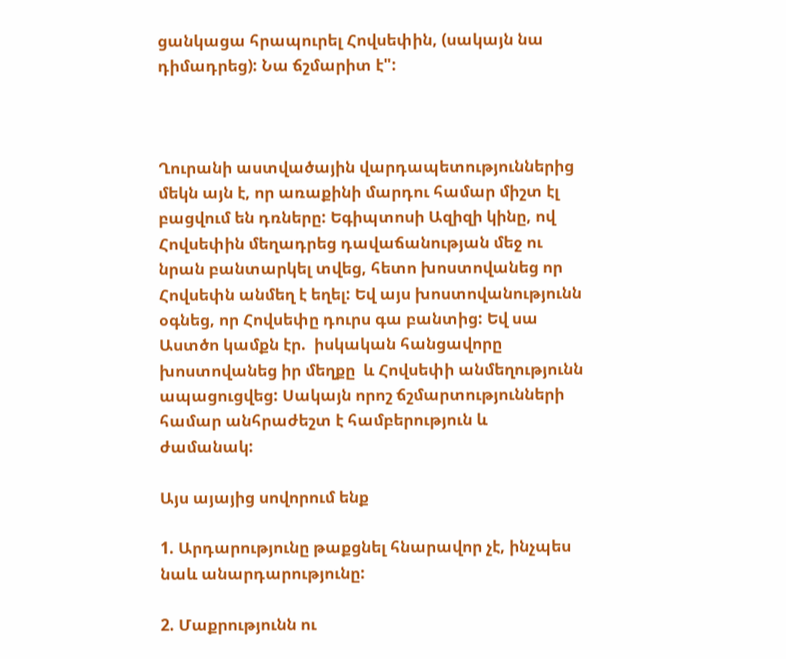ցանկացա հրապուրել Հովսեփին, (սակայն նա դիմադրեց): Նա ճշմարիտ է":



Ղուրանի աստվածային վարդապետություններից մեկն այն է, որ առաքինի մարդու համար միշտ էլ բացվում են դռները: Եգիպտոսի Ազիզի կինը, ով Հովսեփին մեղադրեց դավաճանության մեջ ու նրան բանտարկել տվեց, հետո խոստովանեց որ Հովսեփն անմեղ է եղել: Եվ այս խոստովանությունն օգնեց, որ Հովսեփը դուրս գա բանտից: Եվ սա Աստծո կամքն էր.  իսկական հանցավորը խոստովանեց իր մեղքը  և Հովսեփի անմեղությունն ապացուցվեց: Սակայն որոշ ճշմարտությունների համար անհրաժեշտ է համբերություն և ժամանակ:

Այս այայից սովորում ենք

1. Արդարությունը թաքցնել հնարավոր չէ, ինչպես նաև անարդարությունը:

2. Մաքրությունն ու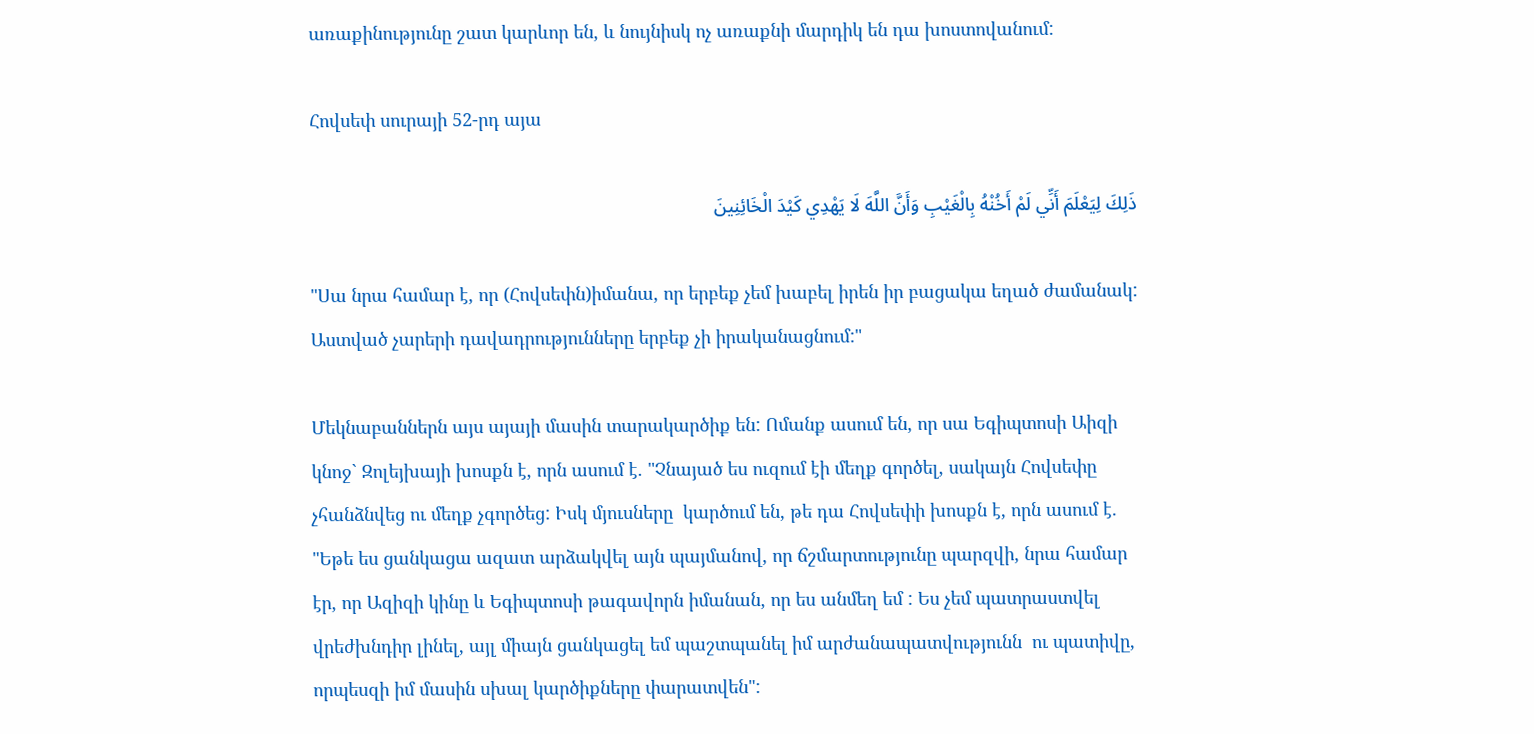առաքինությունը շատ կարևոր են, և նույնիսկ ոչ առաքնի մարդիկ են դա խոստովանում:

Հովսեփ սուրայի 52-րդ այա

ذَلِكَ لِيَعْلَمَ أَنِّي لَمْ أَخُنْهُ بِالْغَيْبِ وَأَنَّ اللَّهَ لَا يَهْدِي كَيْدَ الْخَائِنِينَ

"Սա նրա համար է, որ (Հովսեփն)իմանա, որ երբեք չեմ խաբել իրեն իր բացակա եղած ժամանակ: Աստված չարերի դավադրությունները երբեք չի իրականացնում:"

Մեկնաբաններն այս այայի մասին տարակարծիք են: Ոմանք ասում են, որ սա Եգիպտոսի Աիզի կնոջ` Զոլեյխայի խոսքն է, որն ասում է. "Չնայած ես ուզում էի մեղք գործել, սակայն Հովսեփը չհանձնվեց ու մեղք չգործեց: Իսկ մյուսները  կարծում են, թե դա Հովսեփի խոսքն է, որն ասում է. "Եթե ես ցանկացա ազատ արձակվել այն պայմանով, որ ճշմարտությունը պարզվի, նրա համար էր, որ Ազիզի կինը և Եգիպտոսի թագավորն իմանան, որ ես անմեղ եմ : Ես չեմ պատրաստվել վրեժխնդիր լինել, այլ միայն ցանկացել եմ պաշտպանել իմ արժանապատվությունն  ու պատիվը, որպեսզի իմ մասին սխալ կարծիքները փարատվեն":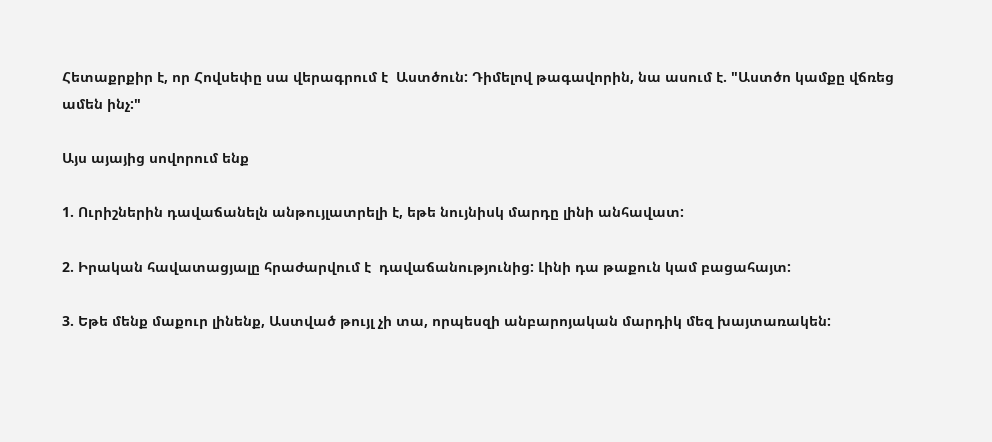Հետաքրքիր է, որ Հովսեփը սա վերագրում է  Աստծուն: Դիմելով թագավորին, նա ասում է. "Աստծո կամքը վճռեց ամեն ինչ:"

Այս այայից սովորում ենք

1. Ուրիշներին դավաճանելն անթույլատրելի է, եթե նույնիսկ մարդը լինի անհավատ:

2. Իրական հավատացյալը հրաժարվում է  դավաճանությունից: Լինի դա թաքուն կամ բացահայտ:

3. Եթե մենք մաքուր լինենք, Աստված թույլ չի տա, որպեսզի անբարոյական մարդիկ մեզ խայտառակեն: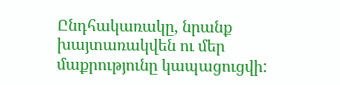Ընդհակառակը, նրանք խայտառակվեն ու մեր մաքրությունը կապացուցվի: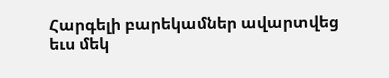Հարգելի բարեկամներ ավարտվեց եւս մեկ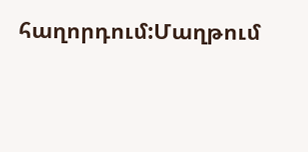հաղորդում:Մաղթում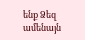ենք Ձեզ ամենայն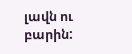լավն ու բարին: